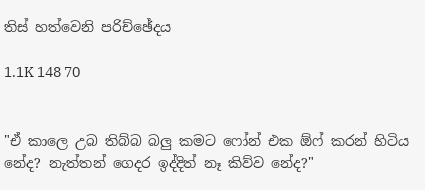තිස් හත්වෙනි පරිච්ඡේදය

1.1K 148 70


"ඒ කාලෙ උබ තිබ්බ බලු කමට ෆෝන් එක ඕෆ් කරන් හිටිය නේද? නැත්තන් ගෙදර ඉද්දිත් නෑ කිව්ව නේද?"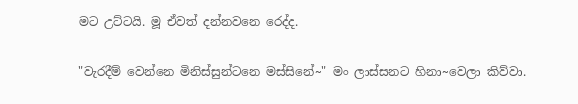මට උට්ටයි. මූ ඒවත් දන්නවනෙ රෙද්ද.

"වැරදීම් වෙන්නෙ මිනිස්සුන්ටනෙ මස්සිනේ~" මං ලාස්සනට හිනා~වෙලා කිව්වා.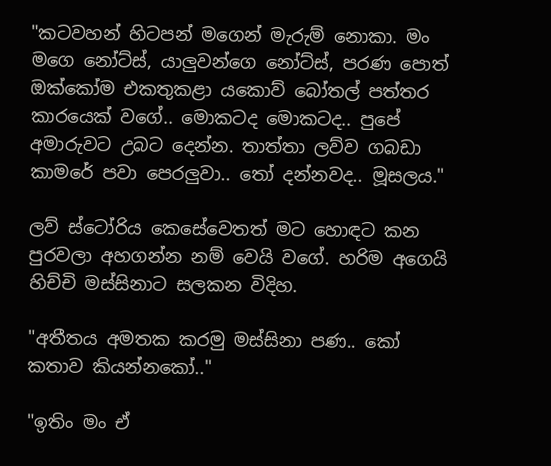"කටවහන් හිටපන් මගෙන් මැරුම් නොකා. මං මගෙ නෝට්ස්, යාලුවන්ගෙ නෝට්ස්, පරණ පොත් ඔක්කෝම එකතුකළා යකොව් බෝතල් පත්තර කාරයෙක් වගේ.. මොකටද මොකටද.. පුපේ අමාරුවට උබට දෙන්න. තාත්තා ලව්ව ගබඩා කාමරේ පවා පෙරලුවා.. තෝ දන්නවද.. මූසලය."

ලව් ස්ටෝරිය කෙසේවෙතත් මට හොඳට කන පුරවලා අහගන්න නම් වෙයි වගේ. හරිම අගෙයි හිච්චි මස්සිනාට සලකන විදිහ.

"අතීතය අමතක කරමු මස්සිනා පණ.. කෝ කතාව කියන්නකෝ.."

"ඉතිං මං ඒ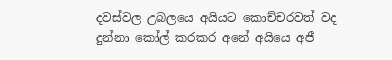දවස්වල උබලයෙ අයියට කොච්චරවත් වද දුන්නා කෝල් කරකර අනේ අයියෙ අජී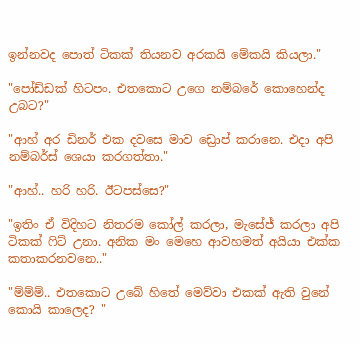ඉන්නවද පොත් ටිකක් තියනව අරකයි මේකයි කියලා."

"පෝඩ්ඩක් හිටපං. එතකොට උගෙ නම්බරේ කොහෙන්ද උබට?"

"ආහ් අර ඩිනර් එක දවසෙ මාව ඩ්‍රොප් කරානෙ. එදා අපි නම්බර්ස් ශෙයා කරගත්තා."

"ආහ්.. හරි හරි. ඊටපස්සෙ?"

"ඉතිං ඒ විදිහට නිතරම කෝල් කරලා, මැසේජ් කරලා අපි ටිකක් ෆිට් උනා. අනික මං මෙහෙ ආවහමත් අයියා එක්ක කතාකරනවනෙ.."

"ම්ම්ම්.. එතකොට උබේ හිතේ මෙව්වා එකක් ඇති වුනේ කොයි කාලෙද? "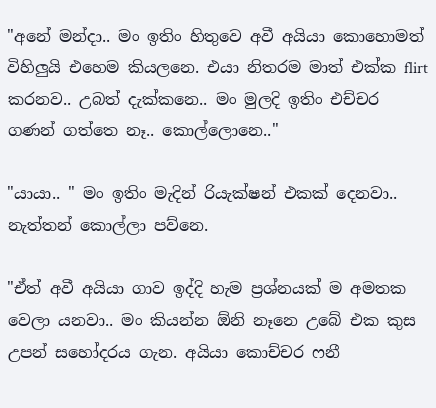"අනේ මන්දා.. මං ඉතිං හිතුවෙ අවී අයියා කොහොමත් විහිලුයි එහෙම කියලනෙ. එයා නිතරම මාත් එක්ක flirt කරනව.. උබත් දැක්කනෙ.. මං මුලදි ඉතිං එච්චර ගණන් ගත්තෙ නෑ.. කොල්ලොනෙ.."

"යායා.. " මං ඉතිං මැදින් රියැක්ෂන් එකක් දෙනවා.. නැත්තන් කොල්ලා පව්නෙ.

"ඒත් අවී අයියා ගාව ඉද්දි හැම ප්‍රශ්නයක් ම අමතක වෙලා යනවා.. මං කියන්න ඕනි නෑනෙ උබේ එක කුස උපන් සහෝදරය ගැන. අයියා කොච්චර ෆනී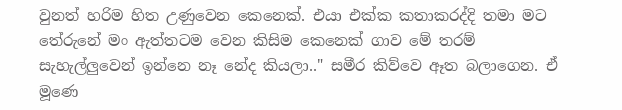වුනත් හරිම හිත උණුවෙන කෙනෙක්. එයා එක්ක කතාකරද්දි තමා මට තේරුනේ මං ඇත්තටම වෙන කිසිම කෙනෙක් ගාව මේ තරම් සැහැල්ලුවෙන් ඉන්නෙ නෑ නේද කියලා.." සමීර කිව්වෙ ඈත බලාගෙන. ඒ මූණෙ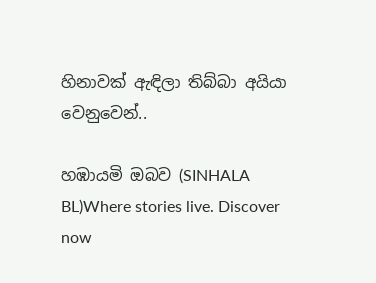හිනාවක් ඇඳිලා තිබ්බා අයියා වෙනුවෙන්..

හඹායමි ඔබව (SINHALA BL)Where stories live. Discover now